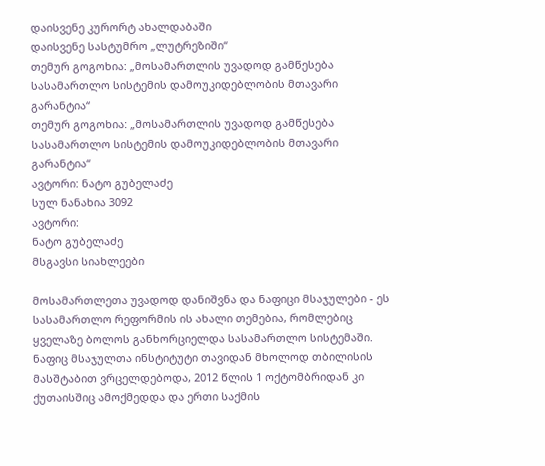დაისვენე კურორტ ახალდაბაში
დაისვენე სასტუმრო „ლუტრეზიში“
თემურ გოგოხია: „მოსამართლის უვადოდ გამწესება სასამართლო სისტემის დამოუკიდებლობის მთავარი გარანტია“
თემურ გოგოხია: „მოსამართლის უვადოდ გამწესება სასამართლო სისტემის დამოუკიდებლობის მთავარი გარანტია“
ავტორი: ნატო გუბელაძე
სულ ნანახია 3092
ავტორი:
ნატო გუბელაძე
მსგავსი სიახლეები

მოსამართლეთა უვადოდ დანიშვნა და ნაფიცი მსაჯულები - ეს სასამართლო რეფორმის ის ახალი თემებია, რომლებიც ყველაზე ბოლოს განხორციელდა სასამართლო სისტემაში. ნაფიც მსაჯულთა ინსტიტუტი თავიდან მხოლოდ თბილისის მასშტაბით ვრცელდებოდა, 2012 წლის 1 ოქტომბრიდან კი ქუთაისშიც ამოქმედდა და ერთი საქმის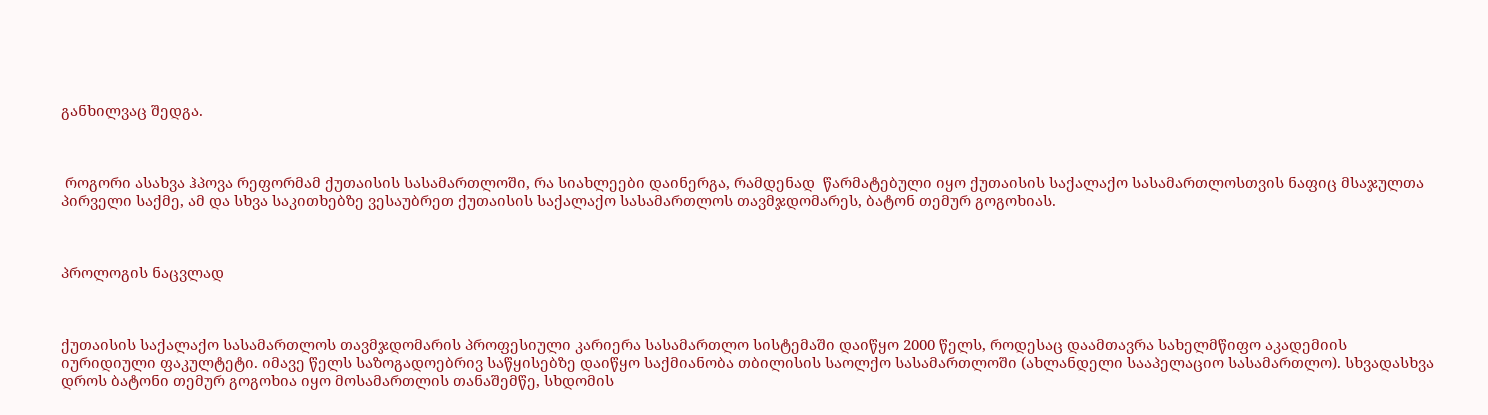განხილვაც შედგა.



 როგორი ასახვა ჰპოვა რეფორმამ ქუთაისის სასამართლოში, რა სიახლეები დაინერგა, რამდენად  წარმატებული იყო ქუთაისის საქალაქო სასამართლოსთვის ნაფიც მსაჯულთა პირველი საქმე, ამ და სხვა საკითხებზე ვესაუბრეთ ქუთაისის საქალაქო სასამართლოს თავმჯდომარეს, ბატონ თემურ გოგოხიას.



პროლოგის ნაცვლად



ქუთაისის საქალაქო სასამართლოს თავმჯდომარის პროფესიული კარიერა სასამართლო სისტემაში დაიწყო 2000 წელს, როდესაც დაამთავრა სახელმწიფო აკადემიის იურიდიული ფაკულტეტი. იმავე წელს საზოგადოებრივ საწყისებზე დაიწყო საქმიანობა თბილისის საოლქო სასამართლოში (ახლანდელი სააპელაციო სასამართლო). სხვადასხვა დროს ბატონი თემურ გოგოხია იყო მოსამართლის თანაშემწე, სხდომის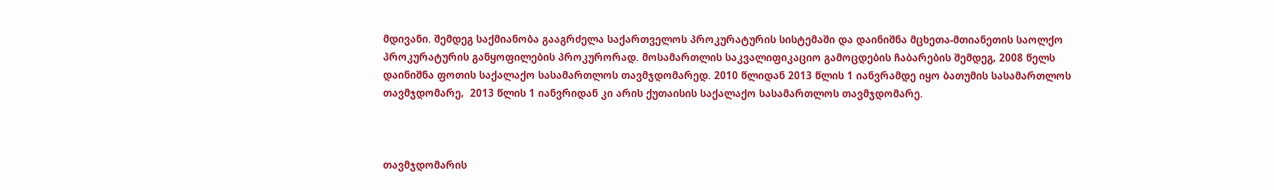მდივანი. შემდეგ საქმიანობა გააგრძელა საქართველოს პროკურატურის სისტემაში და დაინიშნა მცხეთა-მთიანეთის საოლქო პროკურატურის განყოფილების პროკურორად. მოსამართლის საკვალიფიკაციო გამოცდების ჩაბარების შემდეგ, 2008 წელს დაინიშნა ფოთის საქალაქო სასამართლოს თავმჯდომარედ. 2010 წლიდან 2013 წლის 1 იანვრამდე იყო ბათუმის სასამართლოს თავმჯდომარე,  2013 წლის 1 იანვრიდან კი არის ქუთაისის საქალაქო სასამართლოს თავმჯდომარე.



თავმჯდომარის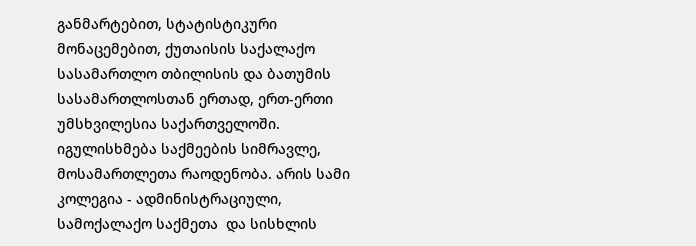განმარტებით, სტატისტიკური მონაცემებით, ქუთაისის საქალაქო სასამართლო თბილისის და ბათუმის სასამართლოსთან ერთად, ერთ-ერთი უმსხვილესია საქართველოში. იგულისხმება საქმეების სიმრავლე, მოსამართლეთა რაოდენობა. არის სამი კოლეგია - ადმინისტრაციული, სამოქალაქო საქმეთა  და სისხლის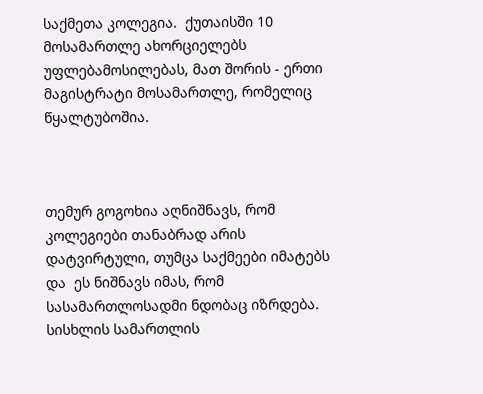საქმეთა კოლეგია.  ქუთაისში 10 მოსამართლე ახორციელებს უფლებამოსილებას, მათ შორის - ერთი მაგისტრატი მოსამართლე, რომელიც წყალტუბოშია.



თემურ გოგოხია აღნიშნავს, რომ კოლეგიები თანაბრად არის დატვირტული, თუმცა საქმეები იმატებს და  ეს ნიშნავს იმას, რომ სასამართლოსადმი ნდობაც იზრდება. სისხლის სამართლის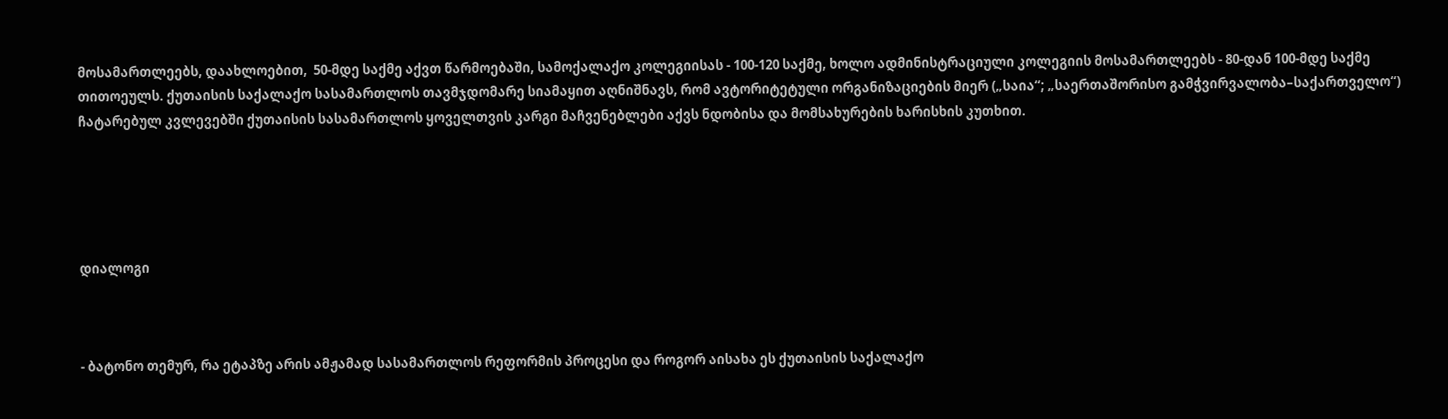მოსამართლეებს, დაახლოებით,  50-მდე საქმე აქვთ წარმოებაში, სამოქალაქო კოლეგიისას - 100-120 საქმე, ხოლო ადმინისტრაციული კოლეგიის მოსამართლეებს - 80-დან 100-მდე საქმე თითოეულს. ქუთაისის საქალაქო სასამართლოს თავმჯდომარე სიამაყით აღნიშნავს, რომ ავტორიტეტული ორგანიზაციების მიერ („საია“; „საერთაშორისო გამჭვირვალობა–საქართველო“) ჩატარებულ კვლევებში ქუთაისის სასამართლოს ყოველთვის კარგი მაჩვენებლები აქვს ნდობისა და მომსახურების ხარისხის კუთხით.





დიალოგი



- ბატონო თემურ, რა ეტაპზე არის ამჟამად სასამართლოს რეფორმის პროცესი და როგორ აისახა ეს ქუთაისის საქალაქო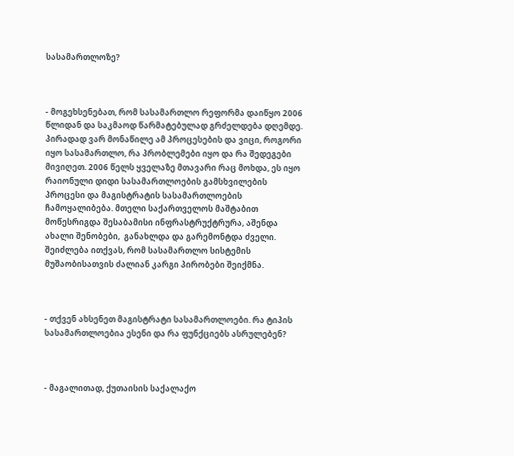სასამართლოზე?



- მოგეხსენებათ, რომ სასამართლო რეფორმა დაიწყო 2006 წლიდან და საკმაოდ წარმატებულად გრძელდება დღემდე. პირადად ვარ მონაწილე ამ პროცესების და ვიცი, როგორი იყო სასამართლო, რა პრობლემები იყო და რა შედეგები მივიღეთ. 2006 წელს ყველაზე მთავარი რაც მოხდა, ეს იყო  რაიონული დიდი სასამართლოების გამსხვილების პროცესი და მაგისტრატის სასამართლოების ჩამოყალიბება. მთელი საქართველოს მაშტაბით მოწესრიგდა შესაბამისი ინფრასტრუქტრურა, აშენდა ახალი შენობები,  განახლდა და გარემონტდა ძველი. შეიძლება ითქვას, რომ სასამართლო სისტემის მუშაობისათვის ძალიან კარგი პირობები შეიქმნა.



- თქვენ ახსენეთ მაგისტრატი სასამართლოები. რა ტიპის სასამართლოებია ესენი და რა ფუნქციებს ასრულებენ?



- მაგალითად, ქუთაისის საქალაქო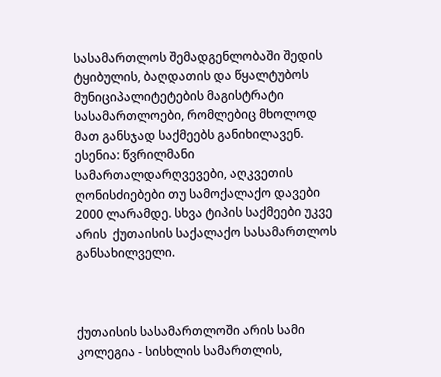სასამართლოს შემადგენლობაში შედის ტყიბულის, ბაღდათის და წყალტუბოს მუნიციპალიტეტების მაგისტრატი სასამართლოები, რომლებიც მხოლოდ მათ განსჯად საქმეებს განიხილავენ. ესენია: წვრილმანი სამართალდარღვევები, აღკვეთის ღონისძიებები თუ სამოქალაქო დავები 2000 ლარამდე. სხვა ტიპის საქმეები უკვე არის  ქუთაისის საქალაქო სასამართლოს განსახილველი.



ქუთაისის სასამართლოში არის სამი კოლეგია - სისხლის სამართლის,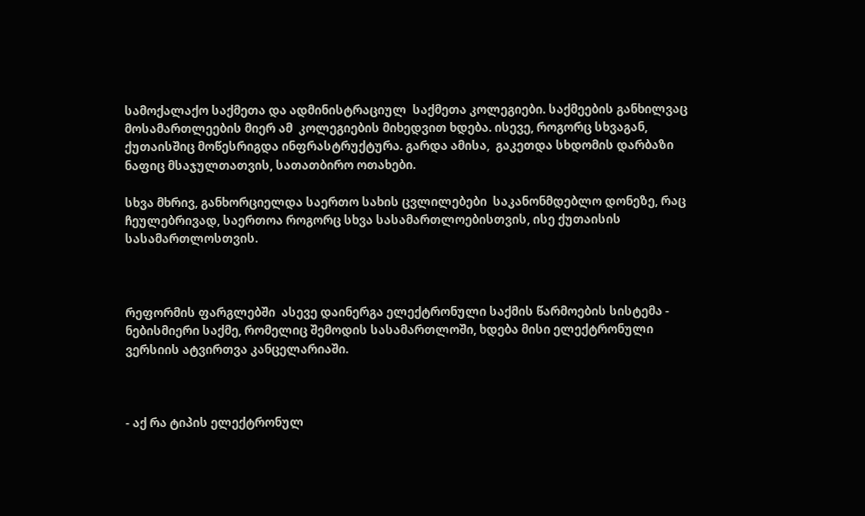სამოქალაქო საქმეთა და ადმინისტრაციულ  საქმეთა კოლეგიები. საქმეების განხილვაც მოსამართლეების მიერ ამ  კოლეგიების მიხედვით ხდება. ისევე, როგორც სხვაგან, ქუთაისშიც მოწესრიგდა ინფრასტრუქტურა. გარდა ამისა,  გაკეთდა სხდომის დარბაზი ნაფიც მსაჯულთათვის, სათათბირო ოთახები.

სხვა მხრივ, განხორციელდა საერთო სახის ცვლილებები  საკანონმდებლო დონეზე, რაც  ჩეულებრივად, საერთოა როგორც სხვა სასამართლოებისთვის, ისე ქუთაისის სასამართლოსთვის.



რეფორმის ფარგლებში  ასევე დაინერგა ელექტრონული საქმის წარმოების სისტემა - ნებისმიერი საქმე, რომელიც შემოდის სასამართლოში, ხდება მისი ელექტრონული ვერსიის ატვირთვა კანცელარიაში.



- აქ რა ტიპის ელექტრონულ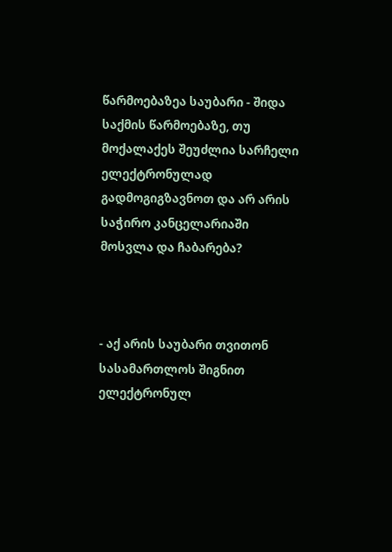წარმოებაზეა საუბარი - შიდა საქმის წარმოებაზე, თუ მოქალაქეს შეუძლია სარჩელი ელექტრონულად გადმოგიგზავნოთ და არ არის საჭირო კანცელარიაში მოსვლა და ჩაბარება?



- აქ არის საუბარი თვითონ სასამართლოს შიგნით ელექტრონულ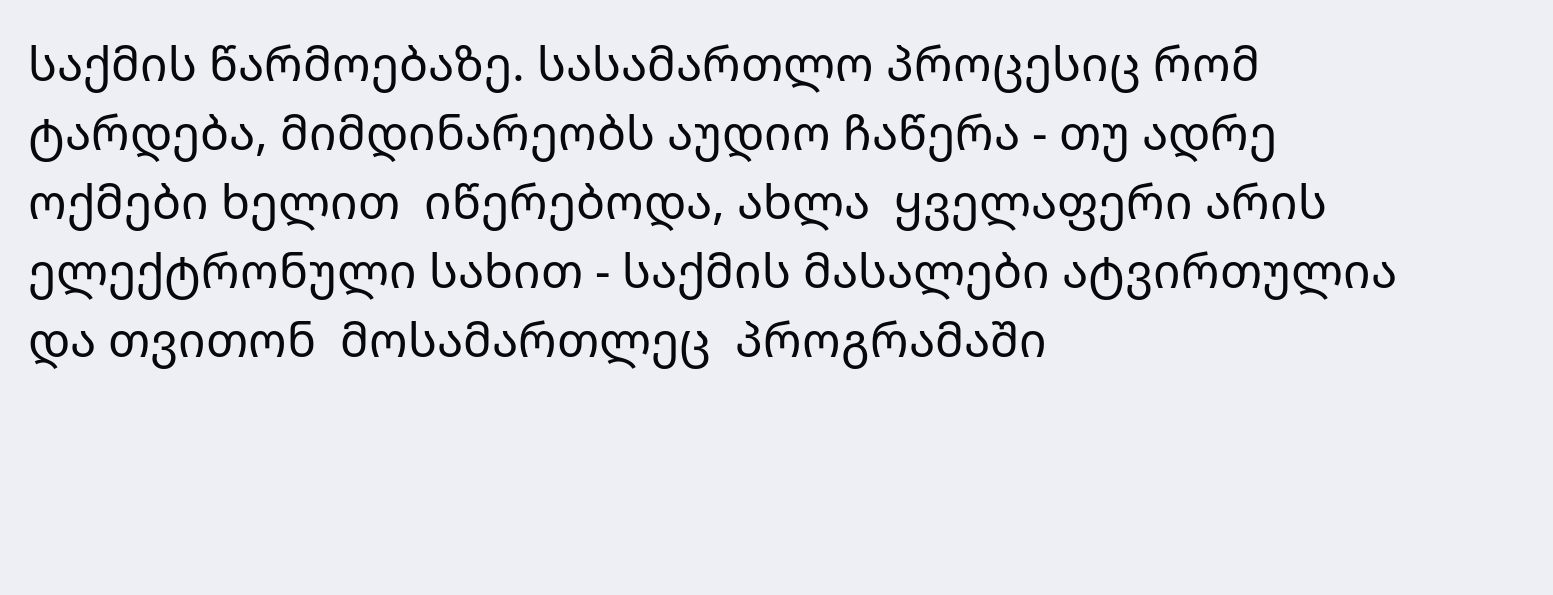საქმის წარმოებაზე. სასამართლო პროცესიც რომ ტარდება, მიმდინარეობს აუდიო ჩაწერა - თუ ადრე ოქმები ხელით  იწერებოდა, ახლა  ყველაფერი არის ელექტრონული სახით - საქმის მასალები ატვირთულია და თვითონ  მოსამართლეც  პროგრამაში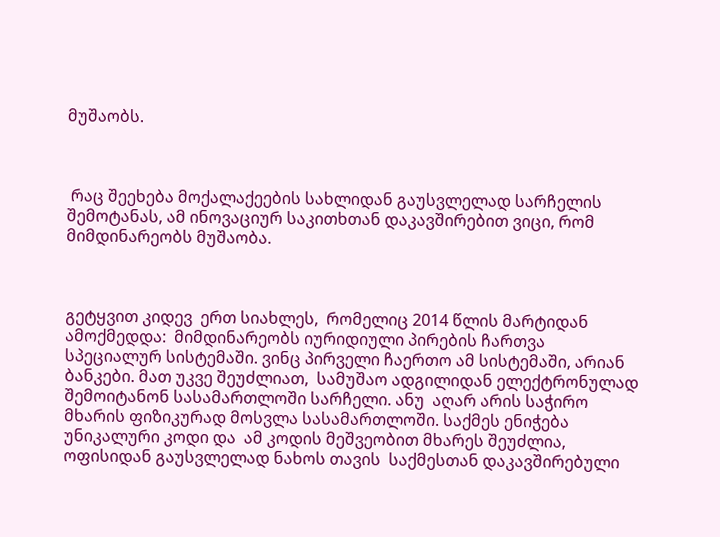მუშაობს.



 რაც შეეხება მოქალაქეების სახლიდან გაუსვლელად სარჩელის შემოტანას, ამ ინოვაციურ საკითხთან დაკავშირებით ვიცი, რომ  მიმდინარეობს მუშაობა.



გეტყვით კიდევ  ერთ სიახლეს,  რომელიც 2014 წლის მარტიდან ამოქმედდა:  მიმდინარეობს იურიდიული პირების ჩართვა სპეციალურ სისტემაში. ვინც პირველი ჩაერთო ამ სისტემაში, არიან ბანკები. მათ უკვე შეუძლიათ,  სამუშაო ადგილიდან ელექტრონულად შემოიტანონ სასამართლოში სარჩელი. ანუ  აღარ არის საჭირო მხარის ფიზიკურად მოსვლა სასამართლოში. საქმეს ენიჭება უნიკალური კოდი და  ამ კოდის მეშვეობით მხარეს შეუძლია,  ოფისიდან გაუსვლელად ნახოს თავის  საქმესთან დაკავშირებული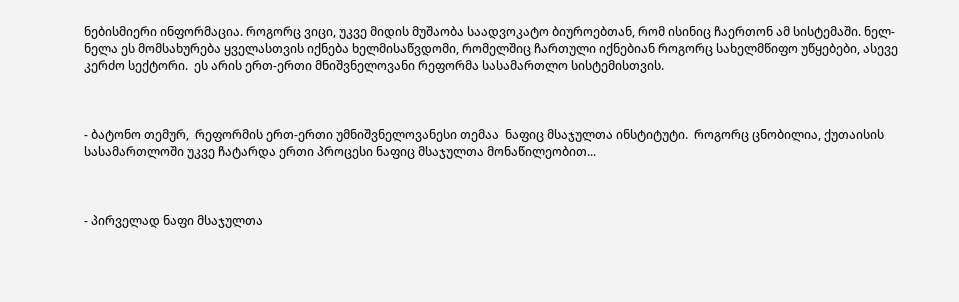ნებისმიერი ინფორმაცია. როგორც ვიცი, უკვე მიდის მუშაობა საადვოკატო ბიუროებთან, რომ ისინიც ჩაერთონ ამ სისტემაში. ნელ-ნელა ეს მომსახურება ყველასთვის იქნება ხელმისაწვდომი, რომელშიც ჩართული იქნებიან როგორც სახელმწიფო უწყებები, ასევე კერძო სექტორი.  ეს არის ერთ-ერთი მნიშვნელოვანი რეფორმა სასამართლო სისტემისთვის.



- ბატონო თემურ,  რეფორმის ერთ-ერთი უმნიშვნელოვანესი თემაა  ნაფიც მსაჯულთა ინსტიტუტი.  როგორც ცნობილია, ქუთაისის სასამართლოში უკვე ჩატარდა ერთი პროცესი ნაფიც მსაჯულთა მონაწილეობით...



- პირველად ნაფი მსაჯულთა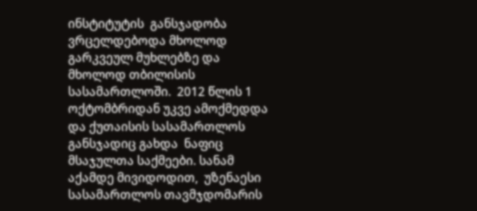ინსტიტუტის  განსჯადობა ვრცელდებოდა მხოლოდ გარკვეულ მუხლებზე და  მხოლოდ თბილისის სასამართლოში.  2012 წლის 1 ოქტომბრიდან უკვე ამოქმედდა და ქუთაისის სასამართლოს განსჯადიც გახდა  ნაფიც  მსაჯულთა საქმეები. სანამ აქამდე მივიდოდით,  უზენაესი სასამართლოს თავმჯდომარის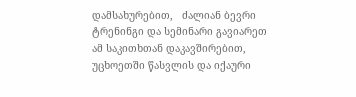დამსახურებით,   ძალიან ბევრი ტრენინგი და სემინარი გავიარეთ ამ საკითხთან დაკავშირებით, უცხოეთში წასვლის და იქაური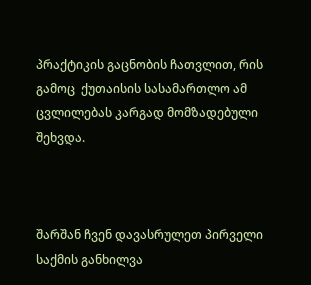პრაქტიკის გაცნობის ჩათვლით, რის გამოც  ქუთაისის სასამართლო ამ ცვლილებას კარგად მომზადებული შეხვდა.



შარშან ჩვენ დავასრულეთ პირველი საქმის განხილვა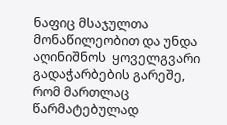ნაფიც მსაჯულთა მონაწილეობით და უნდა აღინიშნოს  ყოველგვარი გადაჭარბების გარეშე, რომ მართლაც წარმატებულად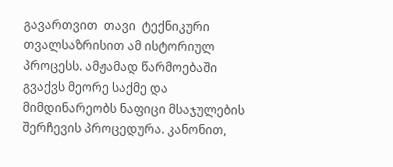გავართვით  თავი  ტექნიკური თვალსაზრისით ამ ისტორიულ პროცესს. ამჟამად წარმოებაში გვაქვს მეორე საქმე და მიმდინარეობს ნაფიცი მსაჯულების შერჩევის პროცედურა. კანონით,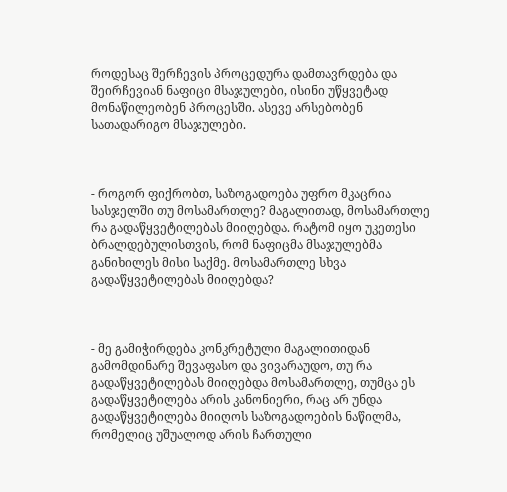როდესაც შერჩევის პროცედურა დამთავრდება და შეირჩევიან ნაფიცი მსაჯულები, ისინი უწყვეტად მონაწილეობენ პროცესში. ასევე არსებობენ სათადარიგო მსაჯულები.



- როგორ ფიქრობთ, საზოგადოება უფრო მკაცრია სასჯელში თუ მოსამართლე? მაგალითად, მოსამართლე რა გადაწყვეტილებას მიიღებდა. რატომ იყო უკეთესი ბრალდებულისთვის, რომ ნაფიცმა მსაჯულებმა განიხილეს მისი საქმე. მოსამართლე სხვა გადაწყვეტილებას მიიღებდა?



- მე გამიჭირდება კონკრეტული მაგალითიდან  გამომდინარე შევაფასო და ვივარაუდო, თუ რა გადაწყვეტილებას მიიღებდა მოსამართლე, თუმცა ეს გადაწყვეტილება არის კანონიერი, რაც არ უნდა გადაწყვეტილება მიიღოს საზოგადოების ნაწილმა, რომელიც უშუალოდ არის ჩართული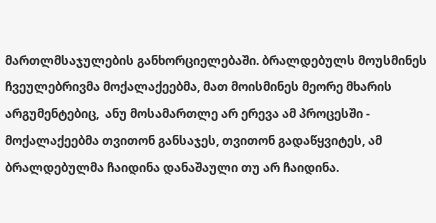მართლმსაჯულების განხორციელებაში. ბრალდებულს მოუსმინეს ჩვეულებრივმა მოქალაქეებმა, მათ მოისმინეს მეორე მხარის არგუმენტებიც,  ანუ მოსამართლე არ ერევა ამ პროცესში - მოქალაქეებმა თვითონ განსაჯეს, თვითონ გადაწყვიტეს, ამ ბრალდებულმა ჩაიდინა დანაშაული თუ არ ჩაიდინა.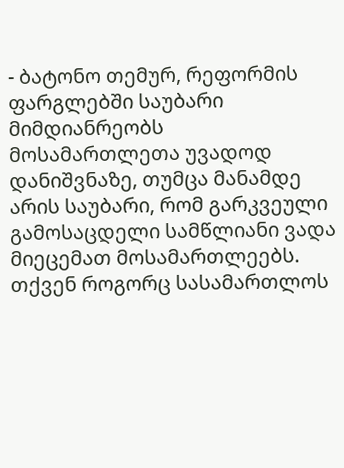- ბატონო თემურ, რეფორმის ფარგლებში საუბარი მიმდიანრეობს მოსამართლეთა უვადოდ დანიშვნაზე, თუმცა მანამდე არის საუბარი, რომ გარკვეული გამოსაცდელი სამწლიანი ვადა მიეცემათ მოსამართლეებს. თქვენ როგორც სასამართლოს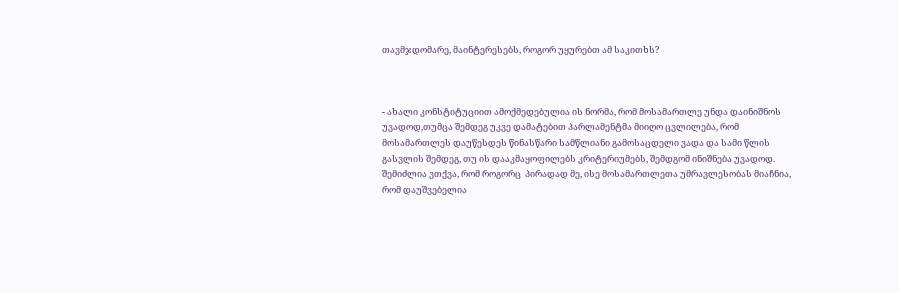თავმჯდომარე, მაინტერესებს, როგორ უყურებთ ამ საკითხს?



- ახალი კონსტიტუციით ამოქმედებულია ის ნორმა, რომ მოსამართლე უნდა დაინიშნოს უვადოდ,თუმცა შემდეგ უკვე დამატებით პარლამენტმა მიიღო ცვლილება, რომ მოსამართლეს დაუწესდეს წინასწარი სამწლიანი გამოსაცდელი ვადა და სამი წლის გასვლის შემდეგ, თუ ის დააკმაყოფილებს კრიტერიუმებს, შემდგომ ინიშნება უვადოდ. შემიძლია ვთქვა, რომ როგორც  პირადად მე, ისე მოსამართლეთა უმრავლესობას მიაჩნია, რომ დაუშვებელია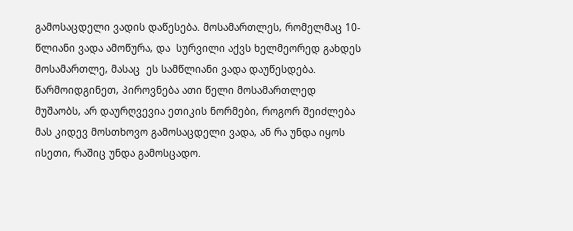გამოსაცდელი ვადის დაწესება. მოსამართლეს, რომელმაც 10-წლიანი ვადა ამოწურა, და  სურვილი აქვს ხელმეორედ გახდეს მოსამართლე, მასაც  ეს სამწლიანი ვადა დაუწესდება. წარმოიდგინეთ, პიროვნება ათი წელი მოსამართლედ მუშაობს, არ დაურღვევია ეთიკის ნორმები, როგორ შეიძლება მას კიდევ მოსთხოვო გამოსაცდელი ვადა, ან რა უნდა იყოს ისეთი, რაშიც უნდა გამოსცადო.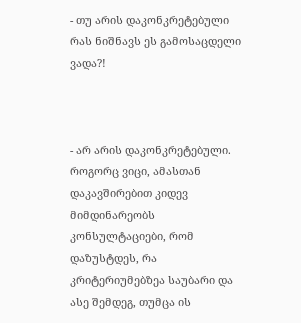- თუ არის დაკონკრეტებული რას ნიშნავს ეს გამოსაცდელი ვადა?!



- არ არის დაკონკრეტებული. როგორც ვიცი, ამასთან დაკავშირებით კიდევ მიმდინარეობს კონსულტაციები, რომ დაზუსტდეს, რა კრიტერიუმებზეა საუბარი და ასე შემდეგ, თუმცა ის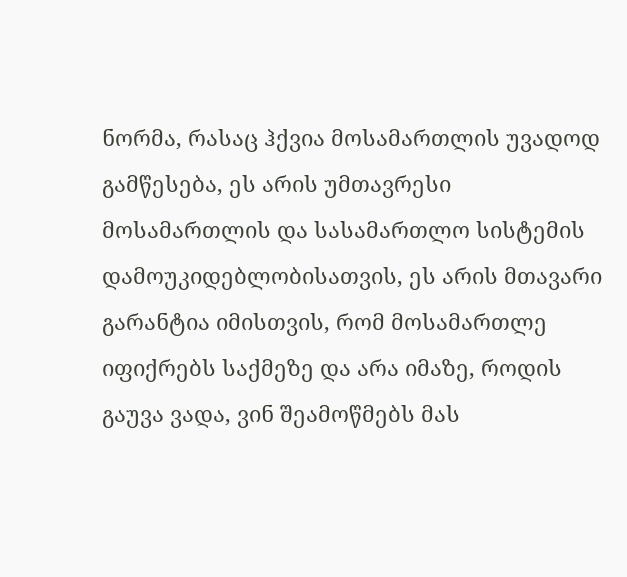ნორმა, რასაც ჰქვია მოსამართლის უვადოდ გამწესება, ეს არის უმთავრესი მოსამართლის და სასამართლო სისტემის დამოუკიდებლობისათვის, ეს არის მთავარი გარანტია იმისთვის, რომ მოსამართლე იფიქრებს საქმეზე და არა იმაზე, როდის გაუვა ვადა, ვინ შეამოწმებს მას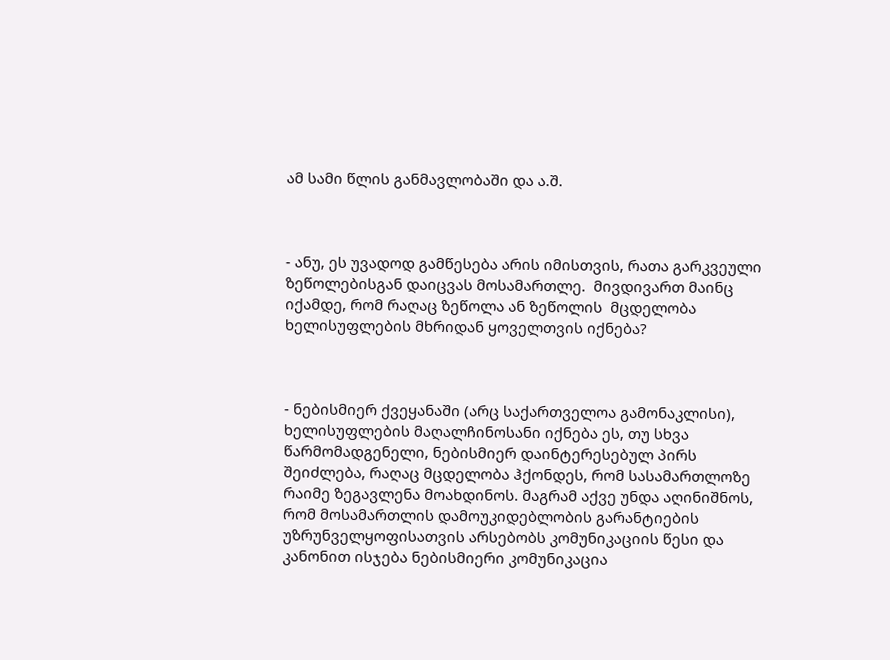ამ სამი წლის განმავლობაში და ა.შ.



- ანუ, ეს უვადოდ გამწესება არის იმისთვის, რათა გარკვეული ზეწოლებისგან დაიცვას მოსამართლე.  მივდივართ მაინც იქამდე, რომ რაღაც ზეწოლა ან ზეწოლის  მცდელობა ხელისუფლების მხრიდან ყოველთვის იქნება?



- ნებისმიერ ქვეყანაში (არც საქართველოა გამონაკლისი), ხელისუფლების მაღალჩინოსანი იქნება ეს, თუ სხვა წარმომადგენელი, ნებისმიერ დაინტერესებულ პირს  შეიძლება, რაღაც მცდელობა ჰქონდეს, რომ სასამართლოზე რაიმე ზეგავლენა მოახდინოს. მაგრამ აქვე უნდა აღინიშნოს, რომ მოსამართლის დამოუკიდებლობის გარანტიების უზრუნველყოფისათვის არსებობს კომუნიკაციის წესი და კანონით ისჯება ნებისმიერი კომუნიკაცია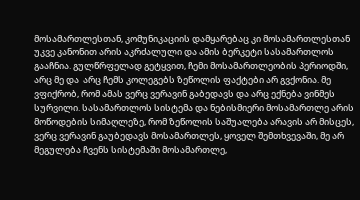მოსამართლესთან, კომუნიკაციის დამყარებაც კი მოსამართლესთან უკვე კანონით არის აკრძალული და ამის ბერკეტი სასამართლოს გააჩნია. გულწრფელად გეტყვით, ჩემი მოსამართლეობის პერიოდში, არც მე და  არც ჩემს კოლეგებს ზეწოლის ფაქტები არ გვქონია. მე ვფიქრობ, რომ ამას ვერც ვერავინ გაბედავს და არც ექნება ვინმეს სურვილი. სასამართლოს სისტემა და ნებისმიერი მოსამართლე არის მოწოდების სიმაღლეზე, რომ ზეწოლის საშუალება არავის არ მისცეს, ვერც ვერავინ გაუბედავს მოსამართლეს, ყოველ შემთხვევაში, მე არ მეგულება ჩვენს სისტემაში მოსამართლე,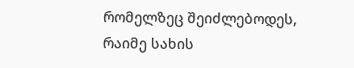რომელზეც შეიძლებოდეს, რაიმე სახის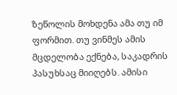ზეწოლის მოხდენა ამა თუ იმ ფორმით. თუ ვინმეს ამის მცდელობა ექნება, საკადრის პასუხსაც მიიღებს. ამისი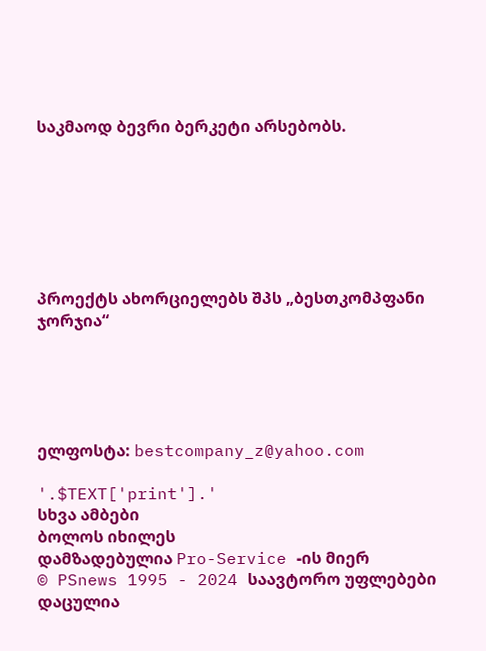საკმაოდ ბევრი ბერკეტი არსებობს.







პროექტს ახორციელებს შპს „ბესთკომპფანი ჯორჯია“





ელფოსტა: bestcompany_z@yahoo.com

'.$TEXT['print'].'
სხვა ამბები
ბოლოს იხილეს
დამზადებულია Pro-Service -ის მიერ
© PSnews 1995 - 2024 საავტორო უფლებები დაცულია